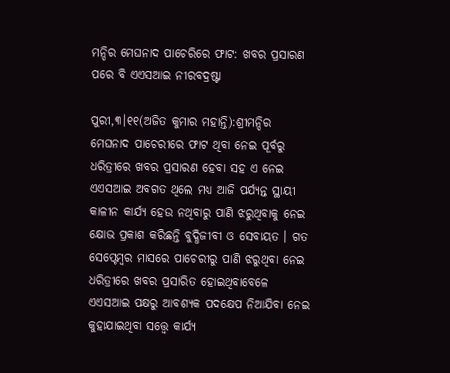ମନ୍ଦିର ମେଘନାଦ ପାଚେରିରେ ଫାଟ: ଖବର ପ୍ରସାରଣ ପରେ ବି ଏଏସଆଇ ନୀରବଦ୍ରଷ୍ଟା

ପୁରୀ,୩।୧୧(ଅଜିତ କୁମାର ମହାନ୍ତି):ଶ୍ରୀମନ୍ଦିର ମେଘନାଦ ପାଚେରୀରେ ଫାଟ ଥିବା ନେଇ ପୂର୍ବରୁ ଧରିତ୍ରୀରେ ଖବର ପ୍ରସାରଣ ହେବା ସହ ଏ ନେଇ ଏଏସଆଇ ଅବଗତ ଥିଲେ ମଧ୍ୟ ଆଜି ପର୍ଯ୍ୟନ୍ତ ସ୍ଥାୟୀ କାଳୀନ କାର୍ଯ୍ୟ ହେଉ ନଥିବାରୁ ପାଣି ଝରୁଥିବାକୁ ନେଇ କ୍ଷୋଭ ପ୍ରକାଶ କରିଛନ୍ତି ବୁଦ୍ଧିଜୀବୀ ଓ ସେବାୟତ । ଗତ ସେପ୍ଟେମ୍ବର ମାସରେ ପାଚେରୀରୁ ପାଣି ଝରୁଥିବା ନେଇ ଧରିତ୍ରୀରେ ଖବର ପ୍ରସାରିତ ହୋଇଥିବାବେଳେ ଏଏସଆଇ ପକ୍ଷରୁ ଆବଶ୍ୟକ ପଦକ୍ଷେପ ନିଆଯିବା ନେଇ କୁହାଯାଇଥିବା ସତ୍ତ୍ୱେ କାର୍ଯ୍ୟ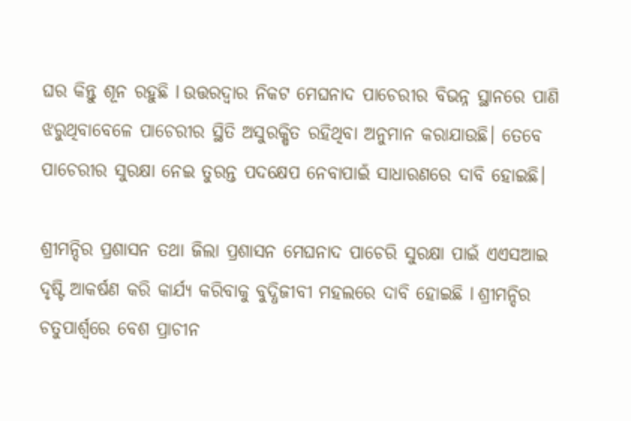ଘର କିନ୍ତୁ ଶୂନ ରହୁଛି l ଉତ୍ତରଦ୍ୱାର ନିକଟ ମେଘନାଦ ପାଚେରୀର ବିଭନ୍ନ ସ୍ଥାନରେ ପାଣି ଝରୁଥିବାବେଳେ ପାଚେରୀର ସ୍ଥିତି ଅସୁରକ୍ଷିତ ରହିଥିବା ଅନୁମାନ କରାଯାଉଛି। ତେବେ ପାଚେରୀର ସୁରକ୍ଷା ନେଇ ତୁରନ୍ତ ପଦକ୍ଷେପ ନେବାପାଇଁ ସାଧାରଣରେ ଦାବି ହୋଇଛି।

ଶ୍ରୀମନ୍ଦିର ପ୍ରଶାସନ ତଥା ଜିଲା ପ୍ରଶାସନ ମେଘନାଦ ପାଚେରି ସୁରକ୍ଷା ପାଇଁ ଏଏସଆଇ ଦୃଷ୍ଟି ଆକର୍ଷଣ କରି କାର୍ଯ୍ୟ କରିବାକୁ ବୁଦ୍ଧିଜୀବୀ ମହଲରେ ଦାବି ହୋଇଛି l ଶ୍ରୀମନ୍ଦିର ଚତୁପାର୍ଶ୍ୱରେ ବେଶ ପ୍ରାଚୀନ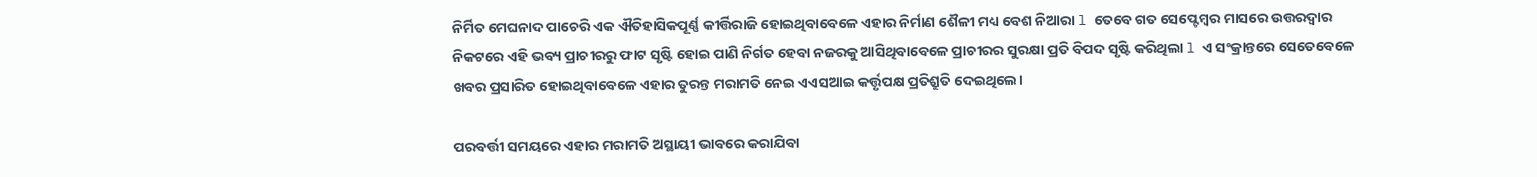ନିର୍ମିତ ମେଘନାଦ ପାଚେରି ଏକ ଐତିହାସିକପୂର୍ଣ୍ଣ କୀର୍ତ୍ତିରାଜି ହୋଇଥିବାବେଳେ ଏହାର ନିର୍ମାଣ ଶୈଳୀ ମଧ୍ୟ ବେଶ ନିଆରା l ତେବେ ଗତ ସେପ୍ଟେମ୍ବର ମାସରେ ଉତ୍ତରଦ୍ୱାର ନିକଟରେ ଏହି ଭବ୍ୟ ପ୍ରାଚୀରରୁ ଫାଟ ସୃଷ୍ଟି ହୋଇ ପାଣି ନିର୍ଗତ ହେବା ନଜରକୁ ଆସିଥିବାବେଳେ ପ୍ରାଚୀରର ସୁରକ୍ଷା ପ୍ରତି ବିପଦ ସୃଷ୍ଟି କରିଥିଲା l ଏ ସଂକ୍ରାନ୍ତରେ ସେତେବେଳେ ଖବର ପ୍ରସାରିତ ହୋଇଥିବାବେଳେ ଏହାର ତୁରନ୍ତ ମରାମତି ନେଇ ଏଏସଆଇ କର୍ତ୍ତୃପକ୍ଷ ପ୍ରତିଶ୍ରୁତି ଦେଇଥିଲେ।

ପରବର୍ତ୍ତୀ ସମୟରେ ଏହାର ମରାମତି ଅସ୍ଥାୟୀ ଭାବରେ କରାଯିବା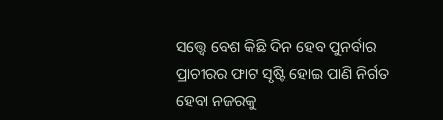ସତ୍ତ୍ୱେ ବେଶ କିଛି ଦିନ ହେବ ପୁନର୍ବାର ପ୍ରାଚୀରର ଫାଟ ସୃଷ୍ଟି ହୋଇ ପାଣି ନିର୍ଗତ ହେବା ନଜରକୁ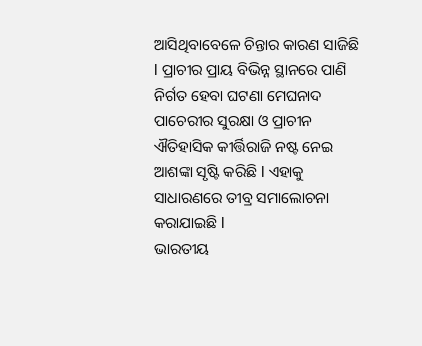ଆସିଥିବାବେଳେ ଚିନ୍ତାର କାରଣ ସାଜିଛି l ପ୍ରାଚୀର ପ୍ରାୟ ବିଭିନ୍ନ ସ୍ଥାନରେ ପାଣି ନିର୍ଗତ ହେବା ଘଟଣା ମେଘନାଦ ପାଚେରୀର ସୁରକ୍ଷା ଓ ପ୍ରାଚୀନ ଐତିହାସିକ କୀର୍ତ୍ତିରାଜି ନଷ୍ଟ ନେଇ ଆଶଙ୍କା ସୃଷ୍ଟି କରିଛି l ଏହାକୁ ସାଧାରଣରେ ତୀବ୍ର ସମାଲୋଚନା କରାଯାଇଛି l
ଭାରତୀୟ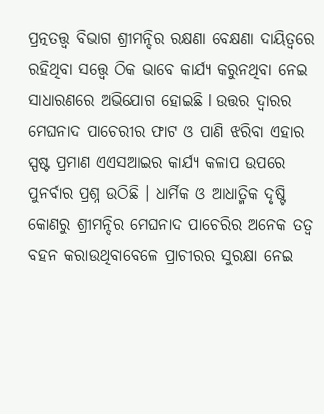ପ୍ରତ୍ନତତ୍ତ୍ୱ ବିଭାଗ ଶ୍ରୀମନ୍ଦିର ରକ୍ଷଣା ବେକ୍ଷଣା ଦାୟିତ୍ୱରେ ରହିଥିବା ସତ୍ତ୍ୱେ ଠିକ ଭାବେ କାର୍ଯ୍ୟ କରୁନଥିବା ନେଇ ସାଧାରଣରେ ଅଭିଯୋଗ ହୋଇଛି l ଉତ୍ତର ଦ୍ୱାରର ମେଘନାଦ ପାଚେରୀର ଫାଟ ଓ ପାଣି ଝରିବା ଏହାର ସ୍ପଷ୍ଟ ପ୍ରମାଣ ଏଏସଆଇର କାର୍ଯ୍ୟ କଳାପ ଉପରେ ପୁନର୍ବାର ପ୍ରଶ୍ନ ଉଠିଛି । ଧାର୍ମିକ ଓ ଆଧାତ୍ମିକ ଦୃଷ୍ଟି କୋଣରୁ ଶ୍ରୀମନ୍ଦିର ମେଘନାଦ ପାଚେରିର ଅନେକ ତତ୍ୱ ବହନ କରାଉଥିବାବେଳେ ପ୍ରାଚୀରର ସୁରକ୍ଷା ନେଇ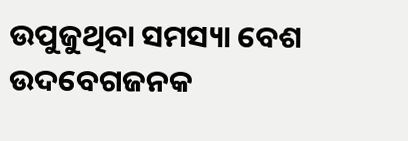ଉପୁଜୁଥିବା ସମସ୍ୟା ବେଶ ଉଦବେଗଜନକ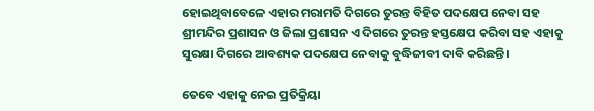ହୋଇଥିବାବେଳେ ଏହାର ମରାମତି ଦିଗରେ ତୁରନ୍ତ ବିହିତ ପଦକ୍ଷେପ ନେବା ସହ ଶ୍ରୀମନ୍ଦିର ପ୍ରଶାସନ ଓ ଜିଲା ପ୍ରଶାସନ ଏ ଦିଗରେ ତୁରନ୍ତ ହସ୍ତକ୍ଷେପ କରିବା ସହ ଏହାକୁ ସୁରକ୍ଷା ଦିଗରେ ଆବଶ୍ୟକ ପଦକ୍ଷେପ ନେବାକୁ ବୁଦ୍ଧିଜୀବୀ ଦାବି କରିଛନ୍ତି ।

ତେବେ ଏହାକୁ ନେଇ ପ୍ରତିକ୍ରିୟା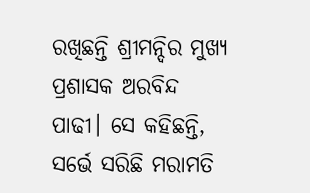ରଖିଛନ୍ତି ଶ୍ରୀମନ୍ଦିର ମୁଖ୍ୟ ପ୍ରଶାସକ ଅରବିନ୍ଦ ପାଢୀ। ସେ କହିଛନ୍ତି, ସର୍ଭେ ସରିଛି ମରାମତି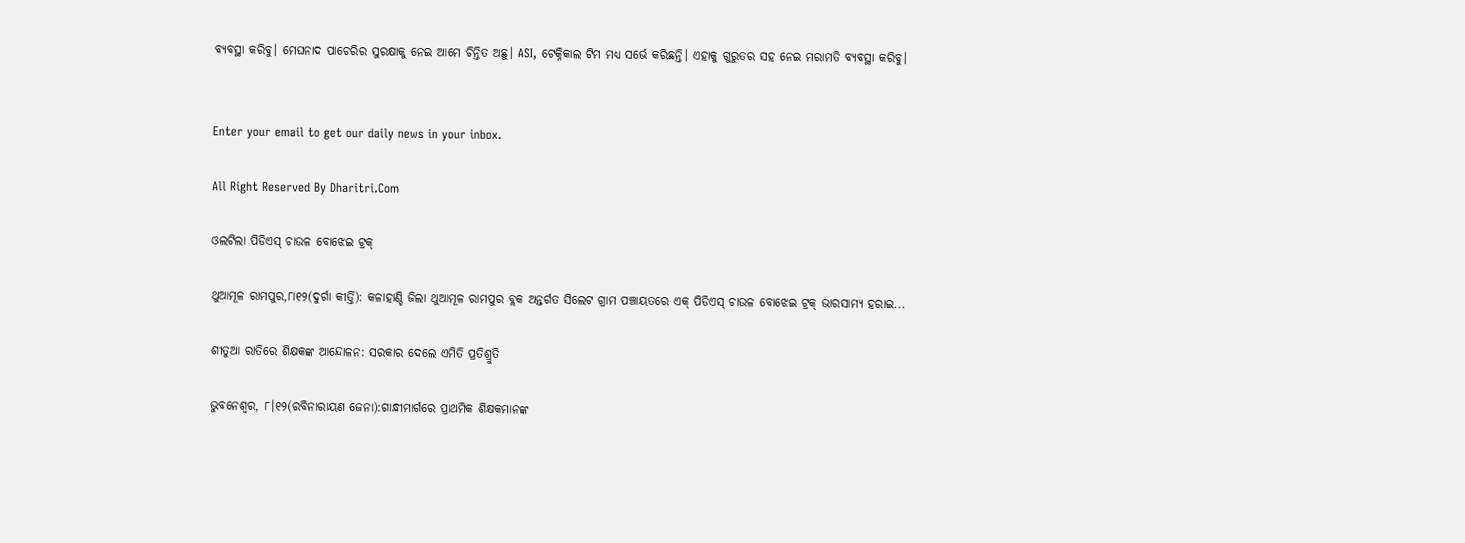ବ୍ୟବସ୍ଥା କରିବୁ। ମେଘନାଦ ପାଚେରିର ସୁରକ୍ଷାକୁ ନେଇ ଆମେ ଚିନ୍ତିତ ଅଛୁ। ASI, ଟେକ୍ନିକାଲ ଟିମ ମଧ୍ୟ ସର୍ଭେ କରିଛନ୍ତି। ଏହାକୁ ଗୁରୁତର ସହ ନେଇ ମରାମତି ବ୍ୟବସ୍ଥା କରିବୁ।


Enter your email to get our daily news in your inbox.

All Right Reserved By Dharitri.Com

ଓଲଟିଲା ପିଡିଏସ୍‌ ଚାଉଳ ବୋଝେଇ ଟ୍ରକ୍‌

ଥୁଆମୂଳ ରାମପୁର,୮ା୧୨(ଦୁର୍ଗା କୀର୍ତ୍ତି): କଳାହାଣ୍ଡି ଜିଲା ଥୁଆମୂଳ ରାମପୁର ବ୍ଲକ ଅନ୍ତର୍ଗତ ସିଲେଟ ଗ୍ରାମ ପଞ୍ଚାୟତରେ ଏକ୍‌ ପିଡିଏସ୍‌ ଚାଉଳ ବୋଝେଇ ଟ୍ରକ୍‌ ଭାରସାମ୍ୟ ହରାଇ...

ଶୀତୁଆ ରାତିରେ ଶିକ୍ଷକଙ୍କ ଆନ୍ଦୋଳନ: ସରକାର ଦେଲେ ଏମିତି ପ୍ରତିଶ୍ରୁତି

ଭୁବନେଶ୍ୱର, ୮।୧୨(ରବିନାରାୟଣ ଜେନା):ଗାନ୍ଧୀମାର୍ଗରେ ପ୍ରାଥମିକ ଶିକ୍ଷକମାନଙ୍କ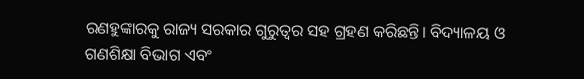ରଣହୁଙ୍କାରକୁ ରାଜ୍ୟ ସରକାର ଗୁରୁତ୍ୱର ସହ ଗ୍ରହଣ କରିଛନ୍ତି। ବିଦ୍ୟାଳୟ ଓ ଗଣଶିକ୍ଷା ବିଭାଗ ଏବଂ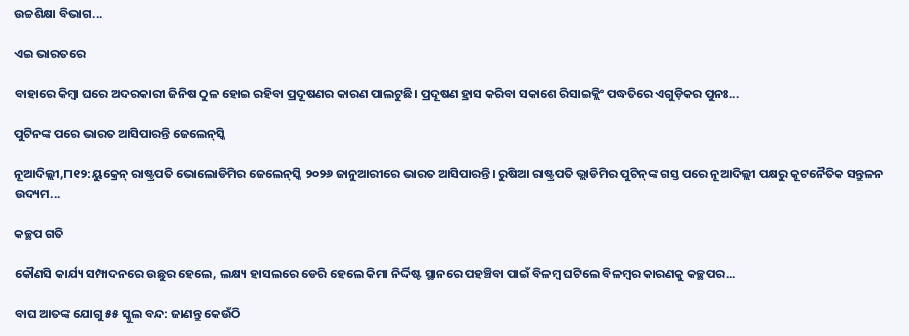ଉଚ୍ଚଶିକ୍ଷା ବିଭାଗ...

ଏଇ ଭାରତରେ

ବାହାରେ କିମ୍ବା ଘରେ ଅଦରକାରୀ ଜିନିଷ ଠୁଳ ହୋଇ ରହିବା ପ୍ରଦୂଷଣର କାରଣ ପାଲଟୁଛି। ପ୍ରଦୂଷଣ ହ୍ରାସ କରିବା ସକାଶେ ରିସାଇକ୍ଲିଂ ପଦ୍ଧତିରେ ଏଗୁଡ଼ିକର ପୁନଃ...

ପୁଟିନଙ୍କ ପରେ ଭାରତ ଆସିପାରନ୍ତି ଜେଲେନ୍‌ସ୍କି

ନୂଆଦିଲ୍ଲୀ,୮ା୧୨:ୟୁକ୍ରେନ୍‌ ରାଷ୍ଟ୍ରପତି ଭୋଲୋଡିମିର ଜେଲେନ୍‌ସ୍କି ୨୦୨୬ ଜାନୁଆରୀରେ ଭାରତ ଆସିପାରନ୍ତି। ରୁଷିଆ ରାଷ୍ଟ୍ରପତି ଭ୍ଲାଡିମିର ପୁଟିନ୍‌ଙ୍କ ଗସ୍ତ ପରେ ନୂଆଦିଲ୍ଲୀ ପକ୍ଷରୁ କୂଟନୈତିକ ସନ୍ତୁଳନ ଉଦ୍ୟମ...

କଚ୍ଛପ ଗତି

କୌଣସି କାର୍ଯ୍ୟ ସମ୍ପାଦନରେ ଉଛୁର ହେଲେ, ଲକ୍ଷ୍ୟ ହାସଲରେ ଡେରି ହେଲେ କିମା ନିର୍ଦ୍ଦିଷ୍ଟ ସ୍ଥାନରେ ପହଞ୍ଚିବା ପାଇଁ ବିଳମ୍ବ ଘଟିଲେ ବିଳମ୍ବର କାରଣକୁ କଚ୍ଛପର...

ବାଘ ଆତଙ୍କ ଯୋଗୁ ୫୫ ସ୍କୁଲ ବନ୍ଦ: ଜାଣନ୍ତୁ କେଉଁଠି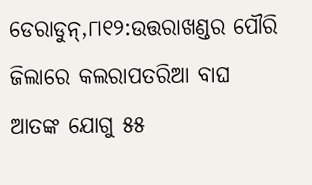ଡେରାଡୁନ୍‌,୮ା୧୨:ଉତ୍ତରାଖଣ୍ଡର ପୌରି ଜିଲାରେ କଲରାପତରିଆ ବାଘ ଆତଙ୍କ ଯୋଗୁ ୫୫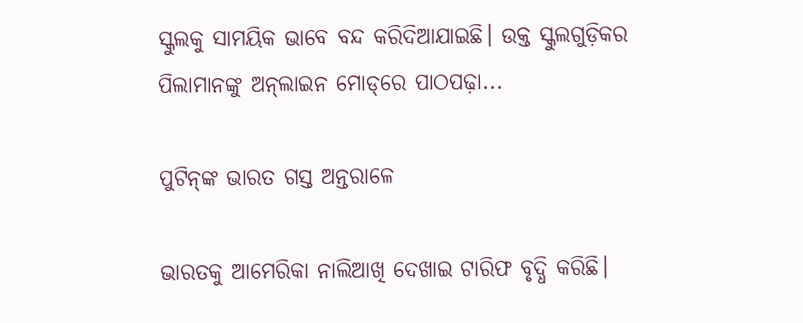ସ୍କୁଲକୁ ସାମୟିକ ଭାବେ ବନ୍ଦ କରିଦିଆଯାଇଛି। ଉକ୍ତ ସ୍କୁଲଗୁଡ଼ିକର ପିଲାମାନଙ୍କୁ ଅନ୍‌ଲାଇନ ମୋଡ୍‌ରେ ପାଠପଢ଼ା...

ପୁଟିନ୍‌ଙ୍କ ଭାରତ ଗସ୍ତ ଅନ୍ତରାଳେ

ଭାରତକୁ ଆମେରିକା ନାଲିଆଖି ଦେଖାଇ ଟାରିଫ ବୃଦ୍ଧି କରିଛି।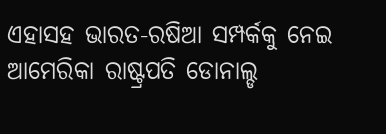ଏହାସହ ଭାରତ-ରଷିଆ ସମ୍ପର୍କକୁ ନେଇ ଆମେରିକା ରାଷ୍ଟ୍ରପତି ଡୋନାଲ୍ଡ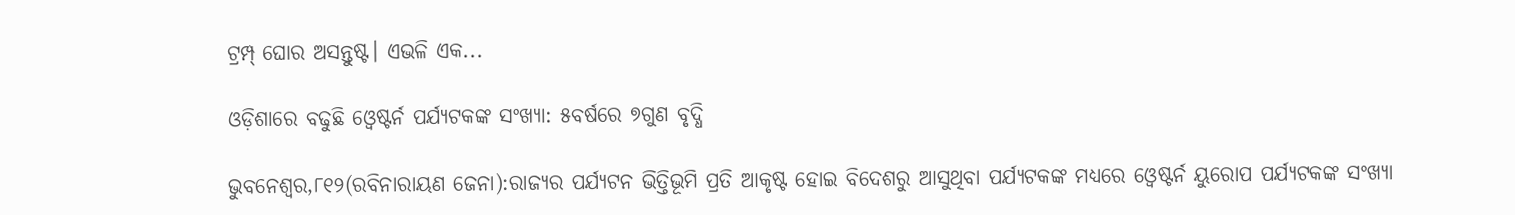ଟ୍ରମ୍ପ୍‌ ଘୋର ଅସନ୍ତୁଷ୍ଟ। ଏଭଳି ଏକ...

ଓଡ଼ିଶାରେ ବଢୁଛି ଓ୍ବେଷ୍ଟର୍ନ ପର୍ଯ୍ୟଟକଙ୍କ ସଂଖ୍ୟା: ୫ବର୍ଷରେ ୭ଗୁଣ ବୃଦ୍ଧି

ଭୁବନେଶ୍ୱର,୮୧୨(ରବିନାରାୟଣ ଜେନା):ରାଜ୍ୟର ପର୍ଯ୍ୟଟନ ଭିତ୍ତିଭୂମି ପ୍ରତି ଆକୃଷ୍ଟ ହୋଇ ବିଦେଶରୁ ଆସୁଥିବା ପର୍ଯ୍ୟଟକଙ୍କ ମଧ୍ୟରେ ଓ୍ବେଷ୍ଟର୍ନ ୟୁରୋପ ପର୍ଯ୍ୟଟକଙ୍କ ସଂଖ୍ୟା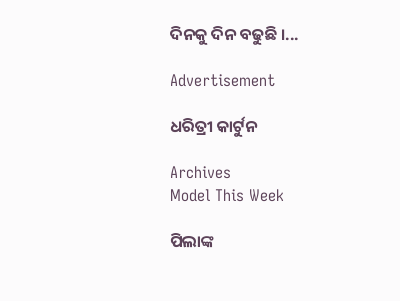ଦିନକୁ ଦିନ ବଢୁଛି ।...

Advertisement

ଧରିତ୍ରୀ କାର୍ଟୁନ

Archives
Model This Week

ପିଲାଙ୍କ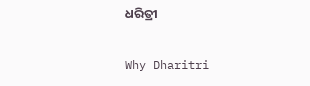ଧରିତ୍ରୀ

Why Dharitri